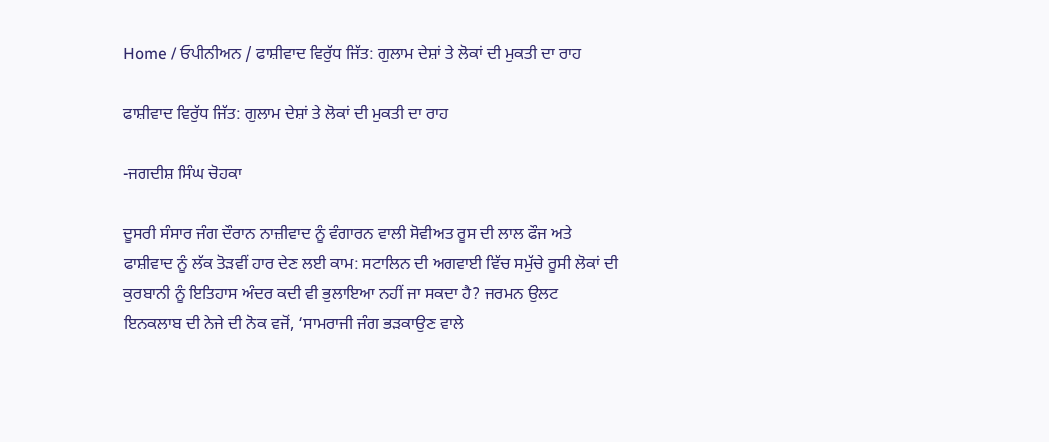Home / ਓਪੀਨੀਅਨ / ਫਾਸ਼ੀਵਾਦ ਵਿਰੁੱਧ ਜਿੱਤ: ਗੁਲਾਮ ਦੇਸ਼ਾਂ ਤੇ ਲੋਕਾਂ ਦੀ ਮੁਕਤੀ ਦਾ ਰਾਹ

ਫਾਸ਼ੀਵਾਦ ਵਿਰੁੱਧ ਜਿੱਤ: ਗੁਲਾਮ ਦੇਸ਼ਾਂ ਤੇ ਲੋਕਾਂ ਦੀ ਮੁਕਤੀ ਦਾ ਰਾਹ

-ਜਗਦੀਸ਼ ਸਿੰਘ ਚੋਹਕਾ

ਦੂਸਰੀ ਸੰਸਾਰ ਜੰਗ ਦੌਰਾਨ ਨਾਜ਼ੀਵਾਦ ਨੂੰ ਵੰਗਾਰਨ ਵਾਲੀ ਸੋਵੀਅਤ ਰੂਸ ਦੀ ਲਾਲ ਫੌਜ ਅਤੇ ਫਾਸ਼ੀਵਾਦ ਨੂੰ ਲੱਕ ਤੋੜਵੀਂ ਹਾਰ ਦੇਣ ਲਈ ਕਾਮ: ਸਟਾਲਿਨ ਦੀ ਅਗਵਾਈ ਵਿੱਚ ਸਮੁੱਚੇ ਰੂਸੀ ਲੋਕਾਂ ਦੀ ਕੁਰਬਾਨੀ ਨੂੰ ਇਤਿਹਾਸ ਅੰਦਰ ਕਦੀ ਵੀ ਭੁਲਾਇਆ ਨਹੀਂ ਜਾ ਸਕਦਾ ਹੈ? ਜਰਮਨ ਉਲਟ ਇਨਕਲਾਬ ਦੀ ਨੇਜੇ ਦੀ ਨੋਕ ਵਜੋਂ, ‘ਸਾਮਰਾਜੀ ਜੰਗ ਭੜਕਾਉਣ ਵਾਲੇ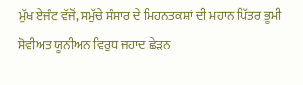ਮੁੱਖ ਏਜੰਟ ਵੱਜੋਂ, ਸਮੁੱਚੇ ਸੰਸਾਰ ਦੇ ਮਿਹਨਤਕਸ਼ਾਂ ਦੀ ਮਹਾਨ ਪਿੱਤਰ ਭੂਮੀ ਸੋਵੀਅਤ ਯੂਨੀਅਨ ਵਿਰੁਧ ਜਹਾਦ ਛੇੜਨ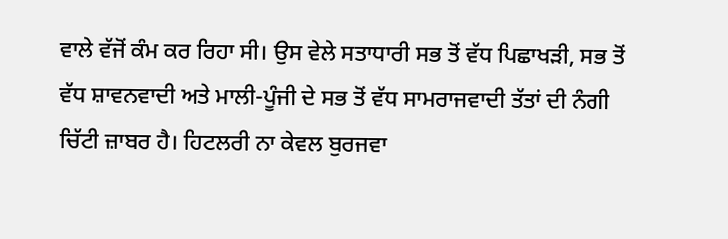ਵਾਲੇ ਵੱਜੋਂ ਕੰਮ ਕਰ ਰਿਹਾ ਸੀ। ਉਸ ਵੇਲੇ ਸਤਾਧਾਰੀ ਸਭ ਤੋਂ ਵੱਧ ਪਿਛਾਖੜੀ, ਸਭ ਤੋਂ ਵੱਧ ਸ਼ਾਵਨਵਾਦੀ ਅਤੇ ਮਾਲੀ-ਪੂੰਜੀ ਦੇ ਸਭ ਤੋਂ ਵੱਧ ਸਾਮਰਾਜਵਾਦੀ ਤੱਤਾਂ ਦੀ ਨੰਗੀ ਚਿੱਟੀ ਜ਼ਾਬਰ ਹੈ। ਹਿਟਲਰੀ ਨਾ ਕੇਵਲ ਬੁਰਜਵਾ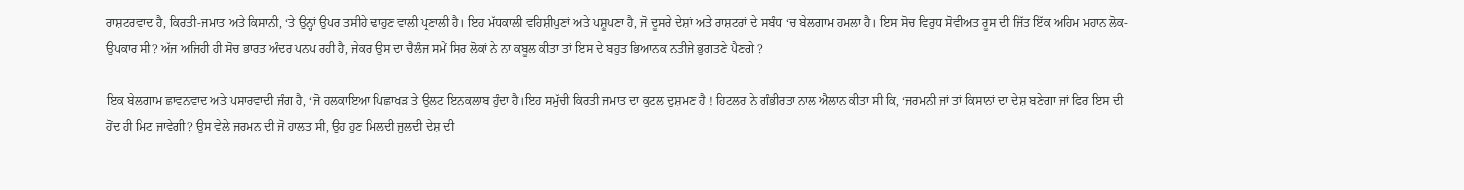ਰਾਸ਼ਟਰਵਾਦ ਹੈ, ਕਿਰਤੀ-ਜਮਾਤ ਅਤੇ ਕਿਸਾਨੀ, ‘ਤੇ ਉਨ੍ਹਾਂ ਉਪਰ ਤਸੀਹੇ ਢਾਹੁਣ ਵਾਲੀ ਪ੍ਰਣਾਲੀ ਹੈ। ਇਹ ਮੱਧਕਾਲੀ ਵਹਿਸ਼ੀਪੁਣਾਂ ਅਤੇ ਪਸ਼ੂਪਣਾ ਹੈ, ਜੋ ਦੂਸਰੇ ਦੇਸ਼ਾਂ ਅਤੇ ਰਾਸ਼ਟਰਾਂ ਦੇ ਸਬੰਧ ‘ਚ ਬੇਲਗਾਮ ਹਮਲਾ ਹੈ। ਇਸ ਸੋਚ ਵਿਰੁਧ ਸੋਵੀਅਤ ਰੂਸ ਦੀ ਜਿੱਤ ਇੱਕ ਅਹਿਮ ਮਹਾਨ ਲੋਕ-ਉਪਕਾਰ ਸੀ? ਅੱਜ ਅਜਿਹੀ ਹੀ ਸੋਚ ਭਾਰਤ ਅੰਦਰ ਪਨਪ ਰਹੀ ਹੈ, ਜੇਕਰ ਉਸ ਦਾ ਚੈਲੰਜ ਸਮੇਂ ਸਿਰ ਲੋਕਾਂ ਨੇ ਨਾ ਕਬੂਲ ਕੀਤਾ ਤਾਂ ਇਸ ਦੇ ਬਹੁਤ ਭਿਆਨਕ ਨਤੀਜੇ ਭੁਗਤਣੇ ਪੈਣਗੇ ?

ਇਕ ਬੇਲਗਾਮ ਛਾਵਨਵਾਦ ਅਤੇ ਪਸਾਰਵਾਦੀ ਜੰਗ ਹੈ, ‘ਜੋ ਹਲਕਾਇਆ ਪਿਛਾਖੜ ਤੇ ਉਲਟ ਇਨਕਲਾਬ ਹੁੰਦਾ ਹੈ।ਇਹ ਸਮੁੱਚੀ ਕਿਰਤੀ ਜਮਾਤ ਦਾ ਕੁਟਲ ਦੁਸ਼ਮਣ ਹੈ ! ਹਿਟਲਰ ਨੇ ਗੰਭੀਰਤਾ ਨਾਲ ਐਲਾਨ ਕੀਤਾ ਸੀ ਕਿ, ‘ਜਰਮਨੀ ਜਾਂ ਤਾਂ ਕਿਸਾਨਾਂ ਦਾ ਦੇਸ਼ ਬਣੇਗਾ ਜਾਂ ਫਿਰ ਇਸ ਦੀ ਹੋਂਦ ਹੀ ਮਿਟ ਜਾਵੇਗੀ? ਉਸ ਵੇਲੇ ਜਰਮਨ ਦੀ ਜੋ ਹਾਲਤ ਸੀ, ਉਹ ਹੁਣ ਮਿਲਦੀ ਜੁਲਦੀ ਦੇਸ਼ ਦੀ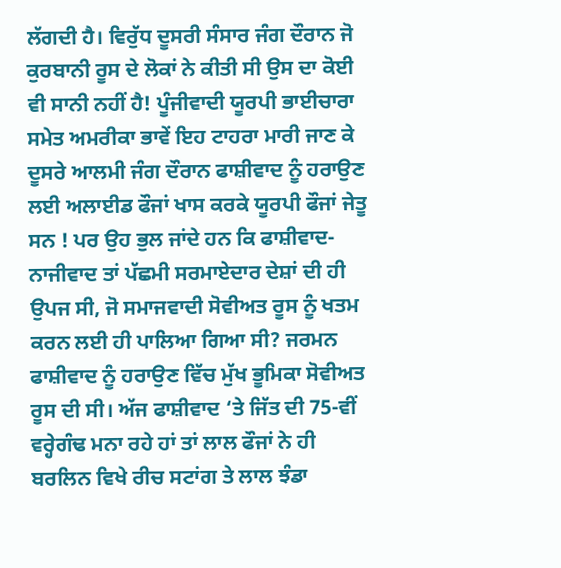ਲੱਗਦੀ ਹੈ। ਵਿਰੁੱਧ ਦੂਸਰੀ ਸੰਸਾਰ ਜੰਗ ਦੌਰਾਨ ਜੋ ਕੁਰਬਾਨੀ ਰੂਸ ਦੇ ਲੋਕਾਂ ਨੇ ਕੀਤੀ ਸੀ ਉਸ ਦਾ ਕੋਈ ਵੀ ਸਾਨੀ ਨਹੀਂ ਹੈ! ਪੂੰਜੀਵਾਦੀ ਯੂਰਪੀ ਭਾਈਚਾਰਾ ਸਮੇਤ ਅਮਰੀਕਾ ਭਾਵੇਂ ਇਹ ਟਾਹਰਾ ਮਾਰੀ ਜਾਣ ਕੇ ਦੂਸਰੇ ਆਲਮੀ ਜੰਗ ਦੌਰਾਨ ਫਾਸ਼ੀਵਾਦ ਨੂੰ ਹਰਾਉਣ ਲਈ ਅਲਾਈਡ ਫੌਜਾਂ ਖਾਸ ਕਰਕੇ ਯੂਰਪੀ ਫੌਜਾਂ ਜੇਤੂ ਸਨ ! ਪਰ ਉਹ ਭੁਲ ਜਾਂਦੇ ਹਨ ਕਿ ਫਾਸ਼ੀਵਾਦ-ਨਾਜੀਵਾਦ ਤਾਂ ਪੱਛਮੀ ਸਰਮਾਏਦਾਰ ਦੇਸ਼ਾਂ ਦੀ ਹੀ ਉਪਜ ਸੀ, ਜੋ ਸਮਾਜਵਾਦੀ ਸੋਵੀਅਤ ਰੂਸ ਨੂੰ ਖਤਮ ਕਰਨ ਲਈ ਹੀ ਪਾਲਿਆ ਗਿਆ ਸੀ? ਜਰਮਨ ਫਾਸ਼ੀਵਾਦ ਨੂੰ ਹਰਾਉਣ ਵਿੱਚ ਮੁੱਖ ਭੂਮਿਕਾ ਸੋਵੀਅਤ ਰੂਸ ਦੀ ਸੀ। ਅੱਜ ਫਾਸ਼ੀਵਾਦ ‘ਤੇ ਜਿੱਤ ਦੀ 75-ਵੀਂ ਵਰ੍ਹੇਗੰਢ ਮਨਾ ਰਹੇ ਹਾਂ ਤਾਂ ਲਾਲ ਫੌਜਾਂ ਨੇ ਹੀ ਬਰਲਿਨ ਵਿਖੇ ਰੀਚ ਸਟਾਂਗ ਤੇ ਲਾਲ ਝੰਡਾ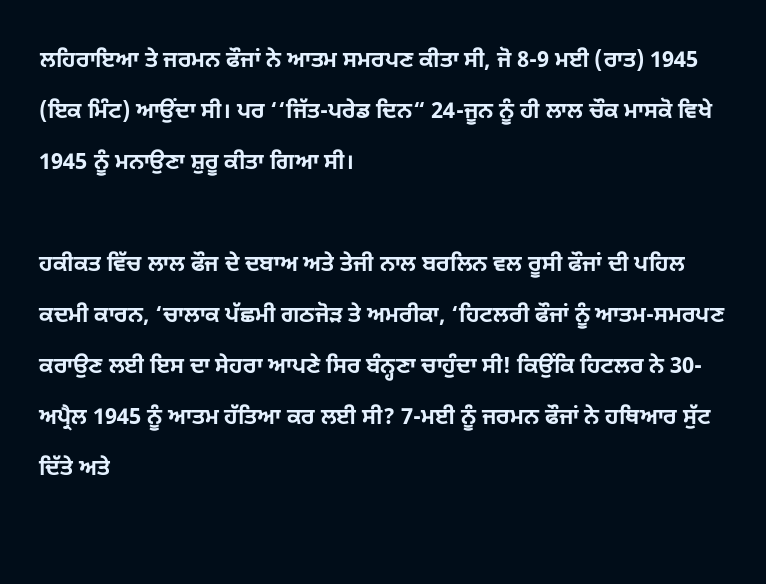ਲਹਿਰਾਇਆ ਤੇ ਜਰਮਨ ਫੌਜਾਂ ਨੇ ਆਤਮ ਸਮਰਪਣ ਕੀਤਾ ਸੀ, ਜੋ 8-9 ਮਈ (ਰਾਤ) 1945 (ਇਕ ਮਿੰਟ) ਆਉਂਦਾ ਸੀ। ਪਰ ‘‘ਜਿੱਤ-ਪਰੇਡ ਦਿਨ“ 24-ਜੂਨ ਨੂੰ ਹੀ ਲਾਲ ਚੌਕ ਮਾਸਕੋ ਵਿਖੇ 1945 ਨੂੰ ਮਨਾਉਣਾ ਸ਼ੁਰੂ ਕੀਤਾ ਗਿਆ ਸੀ।

ਹਕੀਕਤ ਵਿੱਚ ਲਾਲ ਫੌਜ ਦੇ ਦਬਾਅ ਅਤੇ ਤੇਜੀ ਨਾਲ ਬਰਲਿਨ ਵਲ ਰੂਸੀ ਫੌਜਾਂ ਦੀ ਪਹਿਲ ਕਦਮੀ ਕਾਰਨ, ‘ਚਾਲਾਕ ਪੱਛਮੀ ਗਠਜੋੜ ਤੇ ਅਮਰੀਕਾ, ‘ਹਿਟਲਰੀ ਫੌਜਾਂ ਨੂੰ ਆਤਮ-ਸਮਰਪਣ ਕਰਾਉਣ ਲਈ ਇਸ ਦਾ ਸੇਹਰਾ ਆਪਣੇ ਸਿਰ ਬੰਨ੍ਹਣਾ ਚਾਹੁੰਦਾ ਸੀ! ਕਿਉਂਕਿ ਹਿਟਲਰ ਨੇ 30-ਅਪ੍ਰੈਲ 1945 ਨੂੰ ਆਤਮ ਹੱਤਿਆ ਕਰ ਲਈ ਸੀ? 7-ਮਈ ਨੂੰ ਜਰਮਨ ਫੌਜਾਂ ਨੇ ਹਥਿਆਰ ਸੁੱਟ ਦਿੱਤੇ ਅਤੇ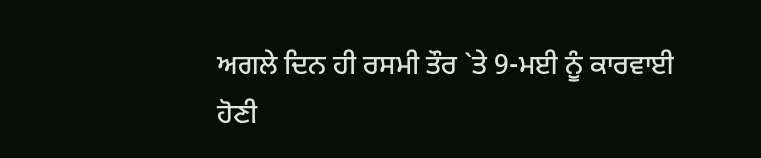ਅਗਲੇ ਦਿਨ ਹੀ ਰਸਮੀ ਤੌਰ `ਤੇ 9-ਮਈ ਨੂੰ ਕਾਰਵਾਈ ਹੋਣੀ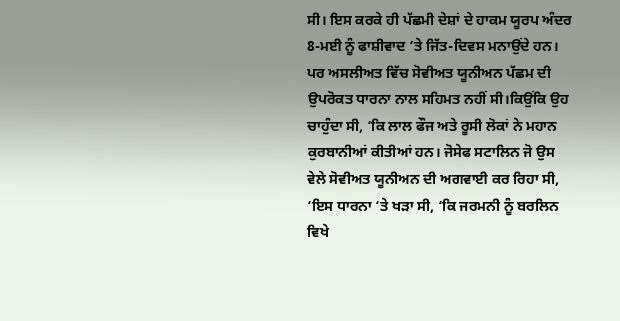ਸੀ। ਇਸ ਕਰਕੇ ਹੀ ਪੱਛਮੀ ਦੇਸ਼ਾਂ ਦੇ ਹਾਕਮ ਯੂਰਪ ਅੰਦਰ 8-ਮਈ ਨੂੰ ਫਾਸ਼ੀਵਾਦ ‘ਤੇ ਜਿੱਤ-ਦਿਵਸ ਮਨਾਉਂਦੇ ਹਨ। ਪਰ ਅਸਲੀਅਤ ਵਿੱਚ ਸੋਵੀਅਤ ਯੂਨੀਅਨ ਪੱਛਮ ਦੀ ਉਪਰੋਕਤ ਧਾਰਨਾ ਨਾਲ ਸਹਿਮਤ ਨਹੀਂ ਸੀ।ਕਿਉਂਕਿ ਉਹ ਚਾਹੁੰਦਾ ਸੀ, ‘ਕਿ ਲਾਲ ਫੌਜ ਅਤੇ ਰੂਸੀ ਲੋਕਾਂ ਨੇ ਮਹਾਨ ਕੁਰਬਾਨੀਆਂ ਕੀਤੀਆਂ ਹਨ। ਜੋਸੇਫ ਸਟਾਲਿਨ ਜੋ ਉਸ ਵੇਲੇ ਸੋਵੀਅਤ ਯੂਨੀਅਨ ਦੀ ਅਗਵਾਈ ਕਰ ਰਿਹਾ ਸੀ, ‘ਇਸ ਧਾਰਨਾ ‘ਤੇ ਖੜਾ ਸੀ, ‘ਕਿ ਜਰਮਨੀ ਨੂੰ ਬਰਲਿਨ ਵਿਖੇ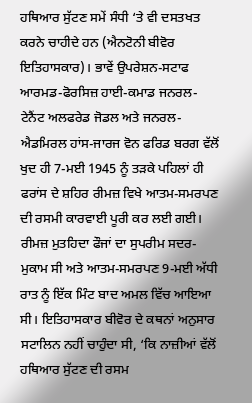ਹਥਿਆਰ ਸੁੱਟਣ ਸਮੇਂ ਸੰਧੀ ‘ਤੇ ਵੀ ਦਸਤਖਤ ਕਰਨੇ ਚਾਹੀਦੇ ਹਨ (ਐਨਟੋਨੀ ਬੀਵੋਰ ਇਤਿਹਾਸਕਾਰ)। ਭਾਵੇਂ ਉਪਰੇਸ਼ਨ-ਸਟਾਫ ਆਰਮਡ-ਫੋਰਸਿਜ਼ ਹਾਈ-ਕਮਾਡ ਜਨਰਲ-ਟੇਨੈਂਟ ਅਲਫਰੇਡ ਜੋਡਲ ਅਤੇ ਜਨਰਲ-ਐਡਮਿਰਲ ਹਾਂਸ-ਜਾਰਜ ਵੋਨ ਫਰਿਡ ਬਰਗ ਵੱਲੋਂ ਖੁਦ ਹੀ 7-ਮਈ 1945 ਨੂੰ ਤੜਕੇ ਪਹਿਲਾਂ ਹੀ ਫਰਾਂਸ ਦੇ ਸ਼ਹਿਰ ਰੀਮਜ਼ ਵਿਖੇ ਆਤਮ-ਸਮਰਪਣ ਦੀ ਰਸਮੀ ਕਾਰਵਾਈ ਪੂਰੀ ਕਰ ਲਈ ਗਈ। ਰੀਮਜ਼ ਮੁਤਹਿਦਾ ਫੌਜਾਂ ਦਾ ਸੁਪਰੀਮ ਸਦਰ-ਮੁਕਾਮ ਸੀ ਅਤੇ ਆਤਮ-ਸਮਰਪਣ 9-ਮਈ ਅੱਧੀ ਰਾਤ ਨੂੰ ਇੱਕ ਮਿੰਟ ਬਾਦ ਅਮਲ ਵਿੱਚ ਆਇਆ ਸੀ। ਇਤਿਹਾਸਕਾਰ ਬੀਵੋਰ ਦੇ ਕਥਨਾਂ ਅਨੁਸਾਰ ਸਟਾਲਿਨ ਨਹੀਂ ਚਾਹੁੰਦਾ ਸੀ, ‘ਕਿ ਨਾਜ਼ੀਆਂ ਵੱਲੋਂ ਹਥਿਆਰ ਸੁੱਟਣ ਦੀ ਰਸਮ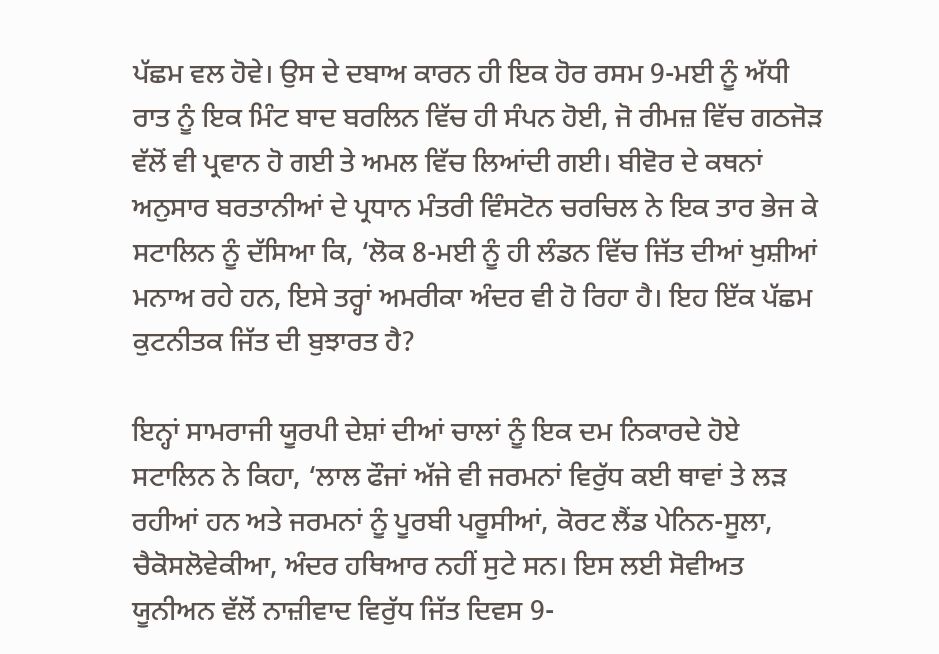ਪੱਛਮ ਵਲ ਹੋਵੇ। ਉਸ ਦੇ ਦਬਾਅ ਕਾਰਨ ਹੀ ਇਕ ਹੋਰ ਰਸਮ 9-ਮਈ ਨੂੰ ਅੱਧੀ ਰਾਤ ਨੂੰ ਇਕ ਮਿੰਟ ਬਾਦ ਬਰਲਿਨ ਵਿੱਚ ਹੀ ਸੰਪਨ ਹੋਈ, ਜੋ ਰੀਮਜ਼ ਵਿੱਚ ਗਠਜੋੜ ਵੱਲੋਂ ਵੀ ਪ੍ਰਵਾਨ ਹੋ ਗਈ ਤੇ ਅਮਲ ਵਿੱਚ ਲਿਆਂਦੀ ਗਈ। ਬੀਵੋਰ ਦੇ ਕਥਨਾਂ ਅਨੁਸਾਰ ਬਰਤਾਨੀਆਂ ਦੇ ਪ੍ਰਧਾਨ ਮੰਤਰੀ ਵਿੰਸਟੋਨ ਚਰਚਿਲ ਨੇ ਇਕ ਤਾਰ ਭੇਜ ਕੇ ਸਟਾਲਿਨ ਨੂੰ ਦੱਸਿਆ ਕਿ, ‘ਲੋਕ 8-ਮਈ ਨੂੰ ਹੀ ਲੰਡਨ ਵਿੱਚ ਜਿੱਤ ਦੀਆਂ ਖੁਸ਼ੀਆਂ ਮਨਾਅ ਰਹੇ ਹਨ, ਇਸੇ ਤਰ੍ਹਾਂ ਅਮਰੀਕਾ ਅੰਦਰ ਵੀ ਹੋ ਰਿਹਾ ਹੈ। ਇਹ ਇੱਕ ਪੱਛਮ ਕੁਟਨੀਤਕ ਜਿੱਤ ਦੀ ਬੁਝਾਰਤ ਹੈ?

ਇਨ੍ਹਾਂ ਸਾਮਰਾਜੀ ਯੂਰਪੀ ਦੇਸ਼ਾਂ ਦੀਆਂ ਚਾਲਾਂ ਨੂੰ ਇਕ ਦਮ ਨਿਕਾਰਦੇ ਹੋਏ ਸਟਾਲਿਨ ਨੇ ਕਿਹਾ, ‘ਲਾਲ ਫੌਜਾਂ ਅੱਜੇ ਵੀ ਜਰਮਨਾਂ ਵਿਰੁੱਧ ਕਈ ਥਾਵਾਂ ਤੇ ਲੜ ਰਹੀਆਂ ਹਨ ਅਤੇ ਜਰਮਨਾਂ ਨੂੰ ਪੂਰਬੀ ਪਰੂਸੀਆਂ, ਕੋਰਟ ਲੈਂਡ ਪੇਨਿਨ-ਸੂਲਾ, ਚੈਕੋਸਲੋਵੇਕੀਆ, ਅੰਦਰ ਹਥਿਆਰ ਨਹੀਂ ਸੁਟੇ ਸਨ। ਇਸ ਲਈ ਸੋਵੀਅਤ ਯੂਨੀਅਨ ਵੱਲੋਂ ਨਾਜ਼ੀਵਾਦ ਵਿਰੁੱਧ ਜਿੱਤ ਦਿਵਸ 9-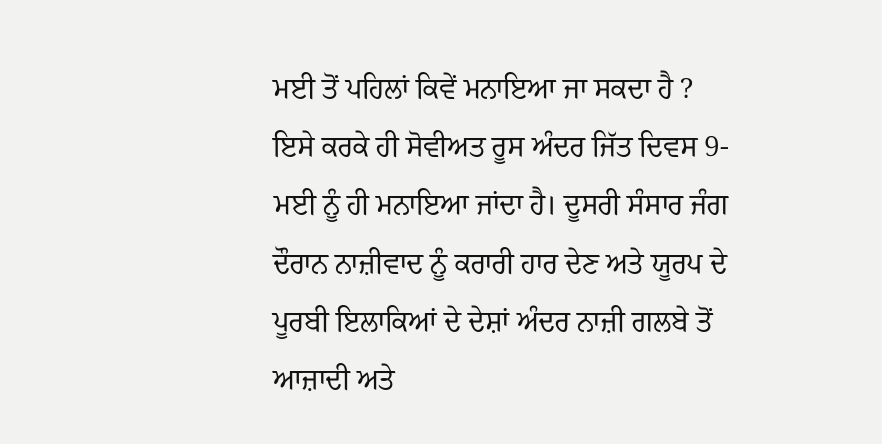ਮਈ ਤੋਂ ਪਹਿਲਾਂ ਕਿਵੇਂ ਮਨਾਇਆ ਜਾ ਸਕਦਾ ਹੈ ? ਇਸੇ ਕਰਕੇ ਹੀ ਸੋਵੀਅਤ ਰੂਸ ਅੰਦਰ ਜਿੱਤ ਦਿਵਸ 9-ਮਈ ਨੂੰ ਹੀ ਮਨਾਇਆ ਜਾਂਦਾ ਹੈ। ਦੂਸਰੀ ਸੰਸਾਰ ਜੰਗ ਦੌਰਾਨ ਨਾਜ਼ੀਵਾਦ ਨੂੰ ਕਰਾਰੀ ਹਾਰ ਦੇਣ ਅਤੇ ਯੂਰਪ ਦੇ ਪੂਰਬੀ ਇਲਾਕਿਆਂ ਦੇ ਦੇਸ਼ਾਂ ਅੰਦਰ ਨਾਜ਼ੀ ਗਲਬੇ ਤੋਂ ਆਜ਼ਾਦੀ ਅਤੇ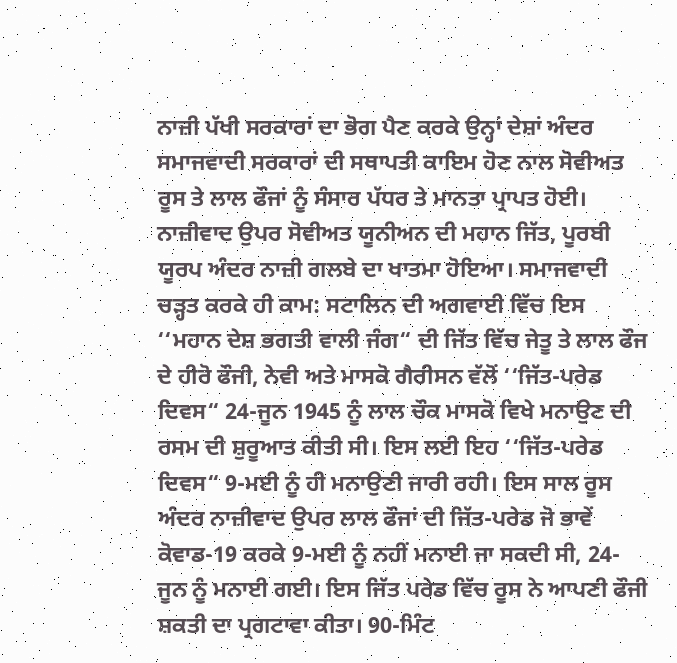ਨਾਜ਼ੀ ਪੱਖੀ ਸਰਕਾਰਾਂ ਦਾ ਭੋਗ ਪੈਣ ਕਰਕੇ ਉਨ੍ਹਾਂ ਦੇਸ਼ਾਂ ਅੰਦਰ ਸਮਾਜਵਾਦੀ ਸਰਕਾਰਾਂ ਦੀ ਸਥਾਪਤੀ ਕਾਇਮ ਹੋਣ ਨਾਲ ਸੋਵੀਅਤ ਰੂਸ ਤੇ ਲਾਲ ਫੌਜਾਂ ਨੂੰ ਸੰਸਾਰ ਪੱਧਰ ਤੇ ਮਾਨਤਾ ਪ੍ਰਾਪਤ ਹੋਈ। ਨਾਜ਼ੀਵਾਦ ਉਪਰ ਸੋਵੀਅਤ ਯੂਨੀਅਨ ਦੀ ਮਹਾਨ ਜਿੱਤ, ਪੂਰਬੀ ਯੂਰਪ ਅੰਦਰ ਨਾਜ਼ੀ ਗਲਬੇ ਦਾ ਖਾਤਮਾ ਹੋਇਆ। ਸਮਾਜਵਾਦੀ ਚੜ੍ਹਤ ਕਰਕੇ ਹੀ ਕਾਮ: ਸਟਾਲਿਨ ਦੀ ਅਗਵਾਈ ਵਿੱਚ ਇਸ ‘‘ਮਹਾਨ ਦੇਸ਼ ਭਗਤੀ ਵਾਲੀ ਜੰਗ“ ਦੀ ਜਿੱਤ ਵਿੱਚ ਜੇਤੂ ਤੇ ਲਾਲ ਫੌਜ ਦੇ ਹੀਰੋ ਫੌਜੀ, ਨੇਵੀ ਅਤੇ ਮਾਸਕੋ ਗੈਰੀਸਨ ਵੱਲੋਂ ‘‘ਜਿੱਤ-ਪਰੇਡ ਦਿਵਸ“ 24-ਜੂਨ 1945 ਨੂੰ ਲਾਲ ਚੌਕ ਮਾਸਕੋ ਵਿਖੇ ਮਨਾਉਣ ਦੀ ਰਸਮ ਦੀ ਸ਼ੁਰੂਆਤ ਕੀਤੀ ਸੀ। ਇਸ ਲਈ ਇਹ ‘‘ਜਿੱਤ-ਪਰੇਡ ਦਿਵਸ“ 9-ਮਈ ਨੂੰ ਹੀ ਮਨਾਉਣੀ ਜਾਰੀ ਰਹੀ। ਇਸ ਸਾਲ ਰੂਸ ਅੰਦਰ ਨਾਜ਼ੀਵਾਦ ਉਪਰ ਲਾਲ ਫੌਜਾਂ ਦੀ ਜਿੱਤ-ਪਰੇਡ ਜੋ ਭਾਵੇਂ ਕੋਵਾਡ-19 ਕਰਕੇ 9-ਮਈ ਨੂੰ ਨਹੀਂ ਮਨਾਈ ਜਾ ਸਕਦੀ ਸੀ, 24-ਜੂਨ ਨੂੰ ਮਨਾਈ ਗਈ। ਇਸ ਜਿੱਤ ਪਰੇਡ ਵਿੱਚ ਰੂਸ ਨੇ ਆਪਣੀ ਫੌਜੀ ਸ਼ਕਤੀ ਦਾ ਪ੍ਰਗਟਾਵਾ ਕੀਤਾ। 90-ਮਿੰਟ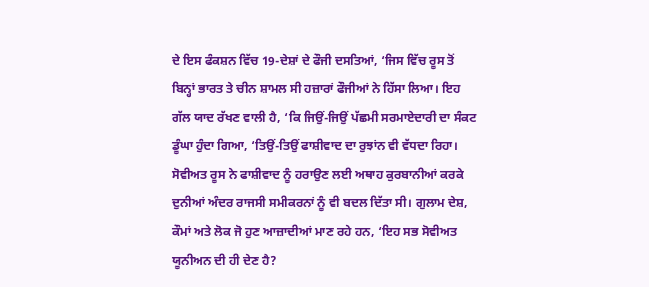ਦੇ ਇਸ ਫੰਕਸ਼ਨ ਵਿੱਚ 19-ਦੇਸ਼ਾਂ ਦੇ ਫੌਜੀ ਦਸਤਿਆਂ, ‘ਜਿਸ ਵਿੱਚ ਰੂਸ ਤੋਂ ਬਿਨ੍ਹਾਂ ਭਾਰਤ ਤੇ ਚੀਨ ਸ਼ਾਮਲ ਸੀ ਹਜ਼ਾਰਾਂ ਫੌਜੀਆਂ ਨੇ ਹਿੱਸਾ ਲਿਆ। ਇਹ ਗੱਲ ਯਾਦ ਰੱਖਣ ਵਾਲੀ ਹੈ, ‘ਕਿ ਜਿਉਂ-ਜਿਉਂ ਪੱਛਮੀ ਸਰਮਾਏਦਾਰੀ ਦਾ ਸੰਕਟ ਡੂੰਘਾ ਹੁੰਦਾ ਗਿਆ, ‘ਤਿਉਂ-ਤਿਉਂ ਫਾਸ਼ੀਵਾਦ ਦਾ ਰੁਝਾਂਨ ਵੀ ਵੱਧਦਾ ਰਿਹਾ। ਸੋਵੀਅਤ ਰੂਸ ਨੇ ਫਾਸ਼ੀਵਾਦ ਨੂੰ ਹਰਾਉਣ ਲਈ ਅਥਾਹ ਕੁਰਬਾਨੀਆਂ ਕਰਕੇ ਦੁਨੀਆਂ ਅੰਦਰ ਰਾਜਸੀ ਸਮੀਕਰਨਾਂ ਨੂੰ ਵੀ ਬਦਲ ਦਿੱਤਾ ਸੀ। ਗੁਲਾਮ ਦੇਸ਼, ਕੌਮਾਂ ਅਤੇ ਲੋਕ ਜੋ ਹੁਣ ਆਜ਼ਾਦੀਆਂ ਮਾਣ ਰਹੇ ਹਨ, ‘ਇਹ ਸਭ ਸੋਵੀਅਤ ਯੂਨੀਅਨ ਦੀ ਹੀ ਦੇਣ ਹੈ?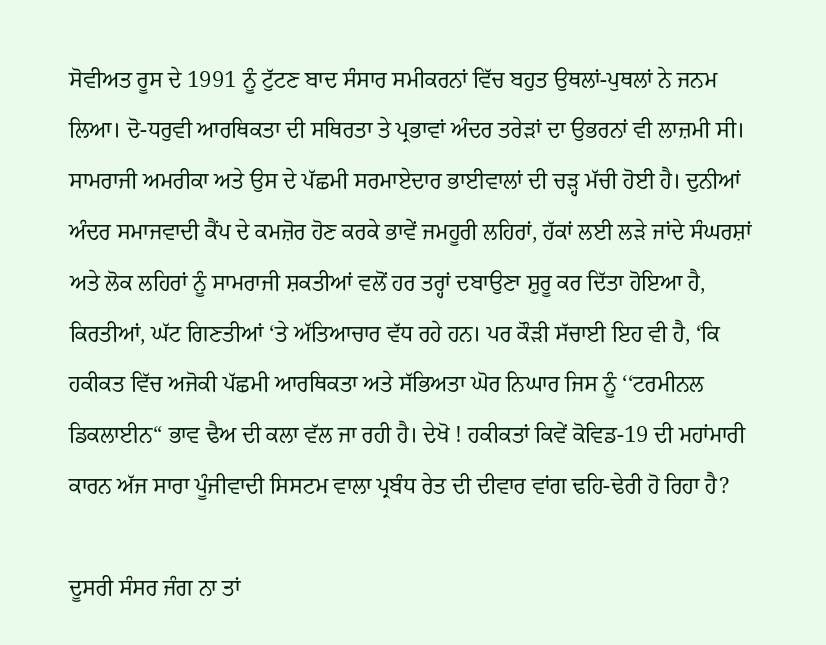ਸੋਵੀਅਤ ਰੂਸ ਦੇ 1991 ਨੂੰ ਟੁੱਟਣ ਬਾਦ ਸੰਸਾਰ ਸਮੀਕਰਨਾਂ ਵਿੱਚ ਬਹੁਤ ਉਥਲਾਂ-ਪੁਥਲਾਂ ਨੇ ਜਨਮ ਲਿਆ। ਦੋ-ਧਰੁਵੀ ਆਰਥਿਕਤਾ ਦੀ ਸਥਿਰਤਾ ਤੇ ਪ੍ਰਭਾਵਾਂ ਅੰਦਰ ਤਰੇੜਾਂ ਦਾ ਉਭਰਨਾਂ ਵੀ ਲਾਜ਼ਮੀ ਸੀ। ਸਾਮਰਾਜੀ ਅਮਰੀਕਾ ਅਤੇ ਉਸ ਦੇ ਪੱਛਮੀ ਸਰਮਾਏਦਾਰ ਭਾਈਵਾਲਾਂ ਦੀ ਚੜ੍ਹ ਮੱਚੀ ਹੋਈ ਹੈ। ਦੁਨੀਆਂ ਅੰਦਰ ਸਮਾਜਵਾਦੀ ਕੈਂਪ ਦੇ ਕਮਜ਼ੋਰ ਹੋਣ ਕਰਕੇ ਭਾਵੇਂ ਜਮਹੂਰੀ ਲਹਿਰਾਂ, ਹੱਕਾਂ ਲਈ ਲੜੇ ਜਾਂਦੇ ਸੰਘਰਸ਼ਾਂ ਅਤੇ ਲੋਕ ਲਹਿਰਾਂ ਨੂੰ ਸਾਮਰਾਜੀ ਸ਼ਕਤੀਆਂ ਵਲੋਂ ਹਰ ਤਰ੍ਹਾਂ ਦਬਾਉਣਾ ਸ਼ੁਰੂ ਕਰ ਦਿੱਤਾ ਹੋਇਆ ਹੈ, ਕਿਰਤੀਆਂ, ਘੱਟ ਗਿਣਤੀਆਂ ‘ਤੇ ਅੱਤਿਆਚਾਰ ਵੱਧ ਰਹੇ ਹਨ। ਪਰ ਕੌੜੀ ਸੱਚਾਈ ਇਹ ਵੀ ਹੈ, ‘ਕਿ ਹਕੀਕਤ ਵਿੱਚ ਅਜੋਕੀ ਪੱਛਮੀ ਆਰਥਿਕਤਾ ਅਤੇ ਸੱਭਿਅਤਾ ਘੋਰ ਨਿਘਾਰ ਜਿਸ ਨੂੰ ‘‘ਟਰਮੀਨਲ ਡਿਕਲਾਈਨ“ ਭਾਵ ਢੈਅ ਦੀ ਕਲਾ ਵੱਲ ਜਾ ਰਹੀ ਹੈ। ਦੇਖੋ ! ਹਕੀਕਤਾਂ ਕਿਵੇਂ ਕੋਵਿਡ-19 ਦੀ ਮਹਾਂਮਾਰੀ ਕਾਰਨ ਅੱਜ ਸਾਰਾ ਪੂੰਜੀਵਾਦੀ ਸਿਸਟਮ ਵਾਲਾ ਪ੍ਰਬੰਧ ਰੇਤ ਦੀ ਦੀਵਾਰ ਵਾਂਗ ਢਹਿ-ਢੇਰੀ ਹੋ ਰਿਹਾ ਹੈ?

ਦੂਸਰੀ ਸੰਸਰ ਜੰਗ ਨਾ ਤਾਂ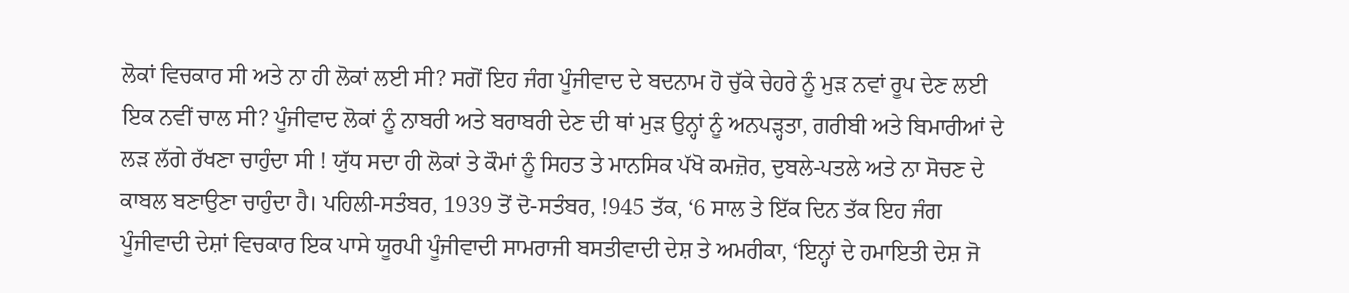ਲੋਕਾਂ ਵਿਚਕਾਰ ਸੀ ਅਤੇ ਨਾ ਹੀ ਲੋਕਾਂ ਲਈ ਸੀ? ਸਗੋਂ ਇਹ ਜੰਗ ਪੂੰਜੀਵਾਦ ਦੇ ਬਦਨਾਮ ਹੋ ਚੁੱਕੇ ਚੇਹਰੇ ਨੂੰ ਮੁੜ ਨਵਾਂ ਰੂਪ ਦੇਣ ਲਈ ਇਕ ਨਵੀਂ ਚਾਲ ਸੀ? ਪੂੰਜੀਵਾਦ ਲੋਕਾਂ ਨੂੰ ਨਾਬਰੀ ਅਤੇ ਬਰਾਬਰੀ ਦੇਣ ਦੀ ਥਾਂ ਮੁੜ ਉਨ੍ਹਾਂ ਨੂੰ ਅਨਪੜ੍ਹਤਾ, ਗਰੀਬੀ ਅਤੇ ਬਿਮਾਰੀਆਂ ਦੇ ਲੜ ਲੱਗੇ ਰੱਖਣਾ ਚਾਹੁੰਦਾ ਸੀ ! ਯੁੱਧ ਸਦਾ ਹੀ ਲੋਕਾਂ ਤੇ ਕੌਮਾਂ ਨੂੰ ਸਿਹਤ ਤੇ ਮਾਨਸਿਕ ਪੱਖੋ ਕਮਜ਼ੋਰ, ਦੁਬਲੇ-ਪਤਲੇ ਅਤੇ ਨਾ ਸੋਚਣ ਦੇ ਕਾਬਲ ਬਣਾਉਣਾ ਚਾਹੁੰਦਾ ਹੈ। ਪਹਿਲੀ-ਸਤੰਬਰ, 1939 ਤੋਂ ਦੋ-ਸਤੰਬਰ, !945 ਤੱਕ, ‘6 ਸਾਲ ਤੇ ਇੱਕ ਦਿਨ ਤੱਕ ਇਹ ਜੰਗ ਪੂੰਜੀਵਾਦੀ ਦੇਸ਼ਾਂ ਵਿਚਕਾਰ ਇਕ ਪਾਸੇ ਯੂਰਪੀ ਪੂੰਜੀਵਾਦੀ ਸਾਮਰਾਜੀ ਬਸਤੀਵਾਦੀ ਦੇਸ਼ ਤੇ ਅਮਰੀਕਾ, ‘ਇਨ੍ਹਾਂ ਦੇ ਹਮਾਇਤੀ ਦੇਸ਼ ਜੋ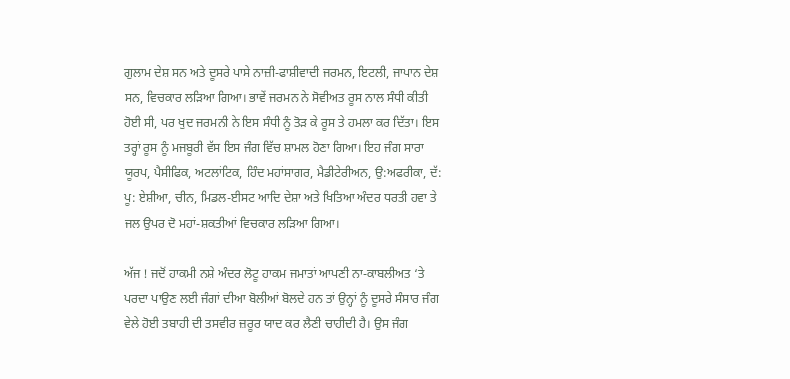ਗੁਲਾਮ ਦੇਸ਼ ਸਨ ਅਤੇ ਦੂਸਰੇ ਪਾਸੇ ਨਾਜ਼ੀ-ਫਾਸ਼ੀਵਾਦੀ ਜਰਮਨ, ਇਟਲੀ, ਜਾਪਾਨ ਦੇਸ਼ ਸਨ, ਵਿਚਕਾਰ ਲੜਿਆ ਗਿਆ। ਭਾਵੇਂ ਜਰਮਨ ਨੇ ਸੋਵੀਅਤ ਰੂਸ ਨਾਲ ਸੰਧੀ ਕੀਤੀ ਹੋਈ ਸੀ, ਪਰ ਖੁਦ ਜਰਮਨੀ ਨੇ ਇਸ ਸੰਧੀ ਨੂੰ ਤੋੜ ਕੇ ਰੂਸ ਤੇ ਹਮਲਾ ਕਰ ਦਿੱਤਾ। ਇਸ ਤਰ੍ਹਾਂ ਰੂਸ ਨੂੰ ਮਜਬੂਰੀ ਵੱਸ ਇਸ ਜੰਗ ਵਿੱਚ ਸ਼ਾਮਲ ਹੋਣਾ ਗਿਆ। ਇਹ ਜੰਗ ਸਾਰਾ ਯੂਰਪ, ਪੈਸੀਫਿਕ, ਅਟਲਾਂਟਿਕ, ਹਿੰਦ ਮਹਾਂਸਾਗਰ, ਮੈਡੀਟੇਰੀਅਨ, ਉ:ਅਫਰੀਕਾ, ਦੱ: ਪੂ: ਏਸ਼ੀਆ, ਚੀਨ, ਮਿਡਲ-ਈਸਟ ਆਦਿ ਦੇਸ਼ਾ ਅਤੇ ਖਿਤਿਆ ਅੰਦਰ ਧਰਤੀ ਹਵਾ ਤੇ ਜਲ ਉਪਰ ਦੋ ਮਹਾਂ-ਸ਼ਕਤੀਆਂ ਵਿਚਕਾਰ ਲੜਿਆ ਗਿਆ।

ਅੱਜ ! ਜਦੋਂ ਹਾਕਮੀ ਨਸ਼ੇ ਅੰਦਰ ਲੋਟੂ ਹਾਕਮ ਜਮਾਤਾਂ ਆਪਣੀ ਨਾ-ਕਾਬਲੀਅਤ ‘ਤੇ ਪਰਦਾ ਪਾਉਣ ਲਈ ਜੰਗਾਂ ਦੀਆ ਬੋਲੀਆਂ ਬੋਲਦੇ ਹਨ ਤਾਂ ਉਨ੍ਹਾਂ ਨੂੰ ਦੂਸਰੇ ਸੰਸਾਰ ਜੰਗ ਵੇਲੇ ਹੋਈ ਤਬਾਹੀ ਦੀ ਤਸਵੀਰ ਜ਼ਰੂਰ ਯਾਦ ਕਰ ਲੈਣੀ ਚਾਹੀਦੀ ਹੈ। ਉਸ ਜੰਗ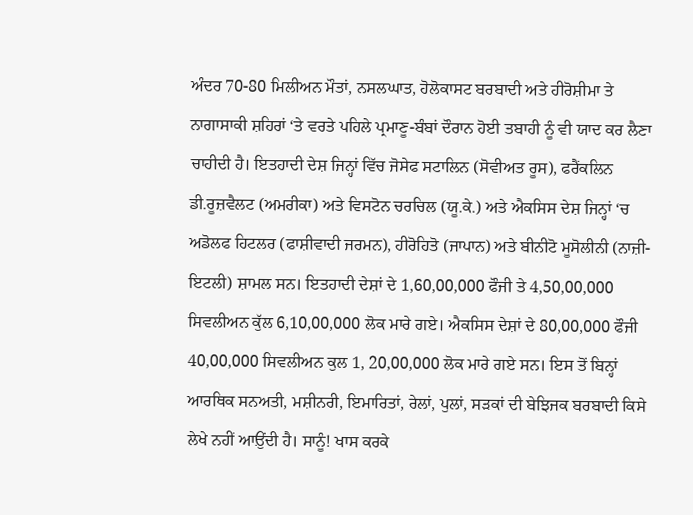ਅੰਦਰ 70-80 ਮਿਲੀਅਨ ਮੌਤਾਂ, ਨਸਲਘਾਤ, ਹੋਲੋਕਾਸਟ ਬਰਬਾਦੀ ਅਤੇ ਹੀਰੋਸ਼ੀਮਾ ਤੇ ਨਾਗਾਸਾਕੀ ਸ਼ਹਿਰਾਂ ‘ਤੇ ਵਰਤੇ ਪਹਿਲੇ ਪ੍ਰਮਾਣੂ-ਬੰਬਾਂ ਦੌਰਾਨ ਹੋਈ ਤਬਾਹੀ ਨੂੰ ਵੀ ਯਾਦ ਕਰ ਲੈਣਾ ਚਾਹੀਦੀ ਹੈ। ਇਤਹਾਦੀ ਦੇਸ਼ ਜਿਨ੍ਹਾਂ ਵਿੱਚ ਜੋਸੇਫ ਸਟਾਲਿਨ (ਸੋਵੀਅਤ ਰੂਸ), ਫਰੈਂਕਲਿਨ ਡੀ.ਰੂਜ਼ਵੈਲਟ (ਅਮਰੀਕਾ) ਅਤੇ ਵਿਸਟੋਨ ਚਰਚਿਲ (ਯੂ.ਕੇ.) ਅਤੇ ਐਕਸਿਸ ਦੇਸ਼ ਜਿਨ੍ਹਾਂ ‘ਚ ਅਡੋਲਫ ਹਿਟਲਰ (ਫਾਸ਼ੀਵਾਦੀ ਜਰਮਨ), ਹੀਰੋਹਿਤੋ (ਜਾਪਾਨ) ਅਤੇ ਬੀਨੀਟੋ ਮੂਸੋਲੀਨੀ (ਨਾਜ਼ੀ-ਇਟਲੀ) ਸ਼ਾਮਲ ਸਨ। ਇਤਹਾਦੀ ਦੇਸ਼ਾਂ ਦੇ 1,60,00,000 ਫੌਜੀ ਤੇ 4,50,00,000 ਸਿਵਲੀਅਨ ਕੁੱਲ 6,10,00,000 ਲੋਕ ਮਾਰੇ ਗਏ। ਐਕਸਿਸ ਦੇਸ਼ਾਂ ਦੇ 80,00,000 ਫੌਜੀ 40,00,000 ਸਿਵਲੀਅਨ ਕੁਲ 1, 20,00,000 ਲੋਕ ਮਾਰੇ ਗਏ ਸਨ। ਇਸ ਤੋਂ ਬਿਨ੍ਹਾਂ ਆਰਥਿਕ ਸਨਅਤੀ, ਮਸ਼ੀਨਰੀ, ਇਮਾਰਿਤਾਂ, ਰੇਲਾਂ, ਪੁਲਾਂ, ਸੜਕਾਂ ਦੀ ਬੇਝਿਜਕ ਬਰਬਾਦੀ ਕਿਸੇ ਲੇਖੇ ਨਹੀਂ ਆਉ਼ਂਦੀ ਹੈ। ਸਾਨੂੰ! ਖਾਸ ਕਰਕੇ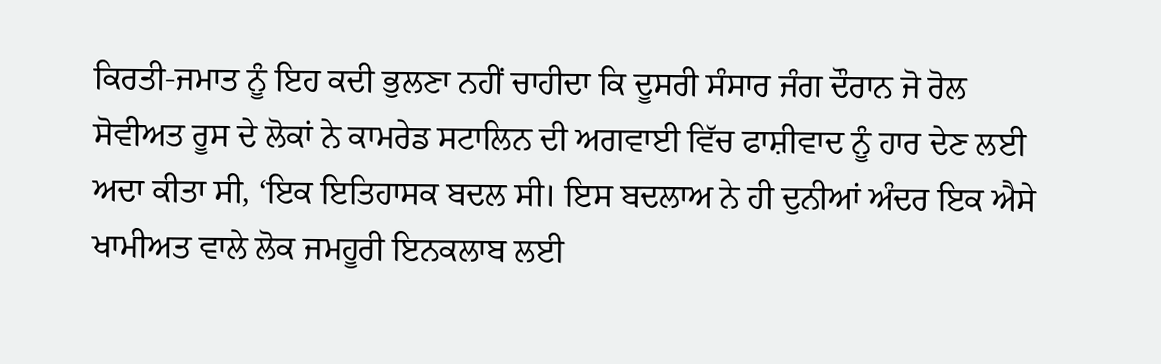ਕਿਰਤੀ-ਜਮਾਤ ਨੂੰ ਇਹ ਕਦੀ ਭੁਲਣਾ ਨਹੀਂ ਚਾਹੀਦਾ ਕਿ ਦੂਸਰੀ ਸੰਸਾਰ ਜੰਗ ਦੌਰਾਨ ਜੋ ਰੋਲ ਸੋਵੀਅਤ ਰੂਸ ਦੇ ਲੋਕਾਂ ਨੇ ਕਾਮਰੇਡ ਸਟਾਲਿਨ ਦੀ ਅਗਵਾਈ ਵਿੱਚ ਫਾਸ਼ੀਵਾਦ ਨੂੰ ਹਾਰ ਦੇਣ ਲਈ ਅਦਾ ਕੀਤਾ ਸੀ, ‘ਇਕ ਇਤਿਹਾਸਕ ਬਦਲ ਸੀ। ਇਸ ਬਦਲਾਅ ਨੇ ਹੀ ਦੁਨੀਆਂ ਅੰਦਰ ਇਕ ਐਸੇ ਖਾਮੀਅਤ ਵਾਲੇ ਲੋਕ ਜਮਹੂਰੀ ਇਨਕਲਾਬ ਲਈ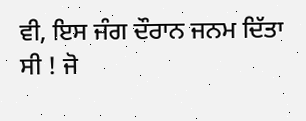ਵੀ, ਇਸ ਜੰਗ ਦੌਰਾਨ ਜਨਮ ਦਿੱਤਾ ਸੀ ! ਜੋ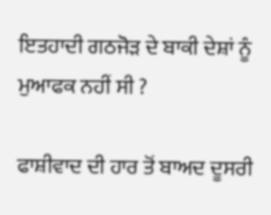ਇਤਹਾਦੀ ਗਠਜੋੜ ਦੇ ਬਾਕੀ ਦੇਸ਼ਾਂ ਨੂੰ ਮੁਆਫਕ ਨਹੀਂ ਸੀ ?

ਫਾਸ਼ੀਵਾਦ ਦੀ ਹਾਰ ਤੋਂ ਬਾਅਦ ਦੂਸਰੀ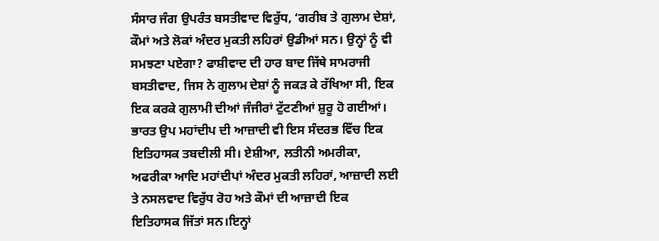ਸੰਸਾਰ ਜੰਗ ਉਪਰੰਤ ਬਸਤੀਵਾਦ ਵਿਰੁੱਧ, ‘ਗਰੀਬ ਤੇ ਗੁਲਾਮ ਦੇਸ਼ਾਂ, ਕੌਮਾਂ ਅਤੇ ਲੋਕਾਂ ਅੰਦਰ ਮੁਕਤੀ ਲਹਿਰਾਂ ਉਡੀਆਂ ਸਨ। ਉਨ੍ਹਾਂ ਨੂੰ ਵੀ ਸਮਝਣਾ ਪਏਗਾ? ਫਾਸ਼ੀਵਾਦ ਦੀ ਹਾਰ ਬਾਦ ਜਿੱਥੇ ਸਾਮਰਾਜੀ ਬਸਤੀਵਾਦ, ਜਿਸ ਨੇ ਗੁਲਾਮ ਦੇਸ਼ਾਂ ਨੂੰ ਜਕੜ ਕੇ ਰੱਖਿਆ ਸੀ, ਇਕ ਇਕ ਕਰਕੇ ਗੁਲਾਮੀ ਦੀਆਂ ਜੰਜੀਰਾਂ ਟੁੱਟਣੀਆਂ ਸ਼ੁਰੂ ਹੋ ਗਈਆਂ। ਭਾਰਤ ਉਪ ਮਹਾਂਦੀਪ ਦੀ ਆਜ਼ਾਦੀ ਵੀ ਇਸ ਸੰਦਰਭ ਵਿੱਚ ਇਕ ਇਤਿਹਾਸਕ ਤਬਦੀਲੀ ਸੀ। ਏਸ਼ੀਆ, ਲਤੀਨੀ ਅਮਰੀਕਾ, ਅਫਰੀਕਾ ਆਦਿ ਮਹਾਂਦੀਪਾਂ ਅੰਦਰ ਮੁਕਤੀ ਲਹਿਰਾਂ, ਆਜ਼ਾਦੀ ਲਈ ਤੇ ਨਸਲਵਾਦ ਵਿਰੁੱਧ ਰੋਹ ਅਤੇ ਕੌਮਾਂ ਦੀ ਆਜ਼ਾਦੀ ਇਕ ਇਤਿਹਾਸਕ ਜਿੱਤਾਂ ਸਨ।ਇਨ੍ਹਾਂ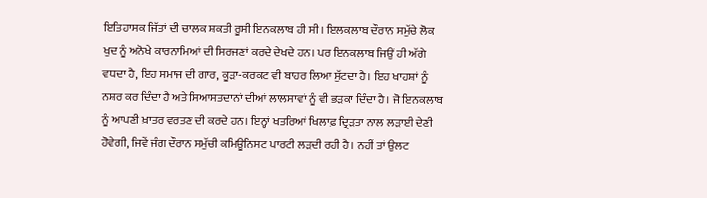ਇਤਿਹਾਸਕ ਜਿੱਤਾਂ ਦੀ ਚਾਲਕ ਸ਼ਕਤੀ ਰੂਸੀ ਇਨਕਲਾਬ ਹੀ ਸੀ। ਇਲਕਲਾਬ ਦੌਰਾਨ ਸਮੁੱਚੇ ਲੋਕ ਖੁਦ ਨੂੰ ਅਨੋਖੇ ਕਾਰਨਾਮਿਆਂ ਦੀ ਸਿਰਜਣਾਂ ਕਰਦੇ ਦੇਖਦੇ ਹਨ। ਪਰ ਇਨਕਲਾਬ ਜਿਉਂ ਹੀ ਅੱਗੇ ਵਧਦਾ ਹੈ, ਇਹ ਸਮਾਜ ਦੀ ਗਾਰ, ਕੂੜਾ-ਕਰਕਟ ਵੀ ਬਾਹਰ ਲਿਆ ਸੁੱਟਦਾ ਹੈ। ਇਹ ਖਾਹਸ਼ਾਂ ਨੂੰ ਨਸ਼ਰ ਕਰ ਦਿੰਦਾ ਹੈ ਅਤੇ ਸਿਆਸਤਦਾਨਾਂ ਦੀਆਂ ਲਾਲਸਾਵਾਂ ਨੂੰ ਵੀ ਭੜਕਾ ਦਿੰਦਾ ਹੈ। ਜੋ ਇਨਕਲਾਬ ਨੂੰ ਆਪਣੀ ਖ਼ਾਤਰ ਵਰਤਣ ਦੀ ਕਰਦੇ ਹਨ। ਇਨ੍ਹਾਂ ਖਤਰਿਆਂ ਖਿਲਾਫ਼ ਦ੍ਰਿੜਤਾ ਨਾਲ ਲੜਾਈ ਦੇਣੀ ਹੋਵੇਗੀ, ਜਿਵੇਂ ਜੰਗ ਦੌਰਾਨ ਸਮੁੱਚੀ ਕਮਿਊਨਿਸਟ ਪਾਰਟੀ ਲੜਦੀ ਰਹੀ ਹੈ। ਨਹੀਂ ਤਾਂ ਉਲਟ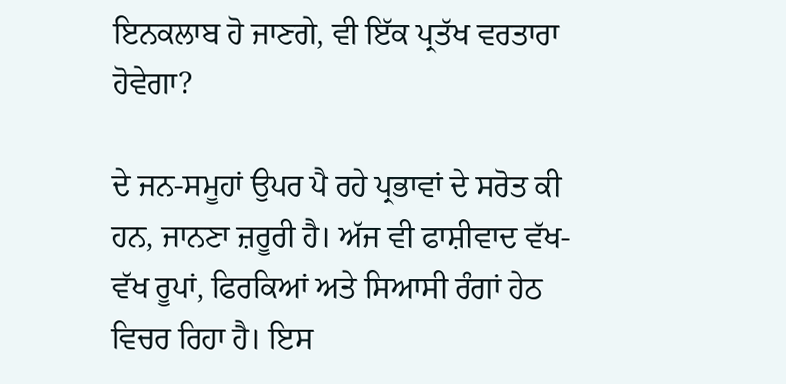ਇਨਕਲਾਬ ਹੋ ਜਾਣਗੇ, ਵੀ ਇੱਕ ਪ੍ਰਤੱਖ ਵਰਤਾਰਾ ਹੋਵੇਗਾ?

ਦੇ ਜਨ-ਸਮੂਹਾਂ ਉਪਰ ਪੈ ਰਹੇ ਪ੍ਰਭਾਵਾਂ ਦੇ ਸਰੋਤ ਕੀ ਹਨ, ਜਾਨਣਾ ਜ਼ਰੂਰੀ ਹੈ। ਅੱਜ ਵੀ ਫਾਸ਼ੀਵਾਦ ਵੱਖ-ਵੱਖ ਰੂਪਾਂ, ਫਿਰਕਿਆਂ ਅਤੇ ਸਿਆਸੀ ਰੰਗਾਂ ਹੇਠ ਵਿਚਰ ਰਿਹਾ ਹੈ। ਇਸ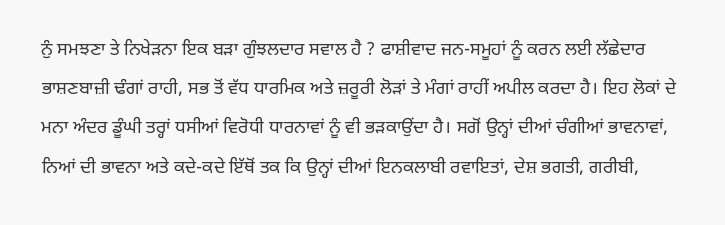ਨੁੰ ਸਮਝਣਾ ਤੇ ਨਿਖੇੜਨਾ ਇਕ ਬੜਾ ਗੁੰਝਲਦਾਰ ਸਵਾਲ ਹੈ ? ਫਾਸ਼ੀਵਾਦ ਜਨ-ਸਮੂਹਾਂ ਨੂੰ ਕਰਨ ਲਈ ਲੱਛੇਦਾਰ ਭਾਸ਼ਣਬਾਜ਼ੀ ਢੰਗਾਂ ਰਾਹੀ, ਸਭ ਤੋਂ ਵੱਧ ਧਾਰਮਿਕ ਅਤੇ ਜ਼ਰੂਰੀ ਲੋੜਾਂ ਤੇ ਮੰਗਾਂ ਰਾਹੀਂ ਅਪੀਲ ਕਰਦਾ ਹੈ। ਇਹ ਲੋਕਾਂ ਦੇ ਮਨਾ ਅੰਦਰ ਡੂੰਘੀ ਤਰ੍ਹਾਂ ਧਸੀਆਂ ਵਿਰੋਧੀ ਧਾਰਨਾਵਾਂ ਨੂੰ ਵੀ ਭੜਕਾਉਂਦਾ ਹੈ। ਸਗੋਂ ਉਨ੍ਹਾਂ ਦੀਆਂ ਚੰਗੀਆਂ ਭਾਵਨਾਵਾਂ, ਨਿਆਂ ਦੀ ਭਾਵਨਾ ਅਤੇ ਕਦੇ-ਕਦੇ ਇੱਥੋਂ ਤਕ ਕਿ ਉਨ੍ਹਾਂ ਦੀਆਂ ਇਨਕਲਾਬੀ ਰਵਾਇਤਾਂ, ਦੇਸ਼ ਭਗਤੀ, ਗਰੀਬੀ,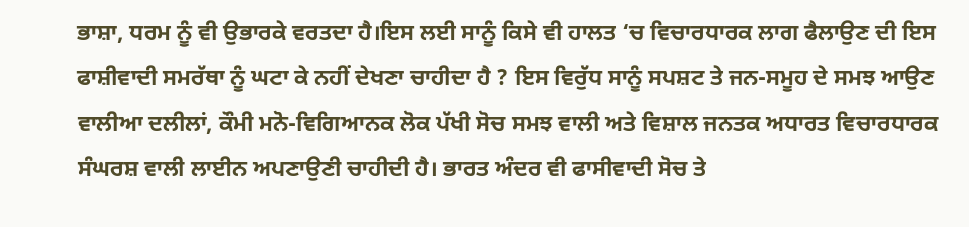ਭਾਸ਼ਾ, ਧਰਮ ਨੂੰ ਵੀ ਉਭਾਰਕੇ ਵਰਤਦਾ ਹੈ।ਇਸ ਲਈ ਸਾਨੂੰ ਕਿਸੇ ਵੀ ਹਾਲਤ ‘ਚ ਵਿਚਾਰਧਾਰਕ ਲਾਗ ਫੈਲਾਉਣ ਦੀ ਇਸ ਫਾਸ਼ੀਵਾਦੀ ਸਮਰੱਥਾ ਨੂੰ ਘਟਾ ਕੇ ਨਹੀਂ ਦੇਖਣਾ ਚਾਹੀਦਾ ਹੈ ? ਇਸ ਵਿਰੁੱਧ ਸਾਨੂੰ ਸਪਸ਼ਟ ਤੇ ਜਨ-ਸਮੂਹ ਦੇ ਸਮਝ ਆਉਣ ਵਾਲੀਆ ਦਲੀਲਾਂ, ਕੌਮੀ ਮਨੋ-ਵਿਗਿਆਨਕ ਲੋਕ ਪੱਖੀ ਸੋਚ ਸਮਝ ਵਾਲੀ ਅਤੇ ਵਿਸ਼ਾਲ ਜਨਤਕ ਅਧਾਰਤ ਵਿਚਾਰਧਾਰਕ ਸੰਘਰਸ਼ ਵਾਲੀ ਲਾਈਨ ਅਪਣਾਉਣੀ ਚਾਹੀਦੀ ਹੈ। ਭਾਰਤ ਅੰਦਰ ਵੀ ਫਾਸੀਵਾਦੀ ਸੋਚ ਤੇ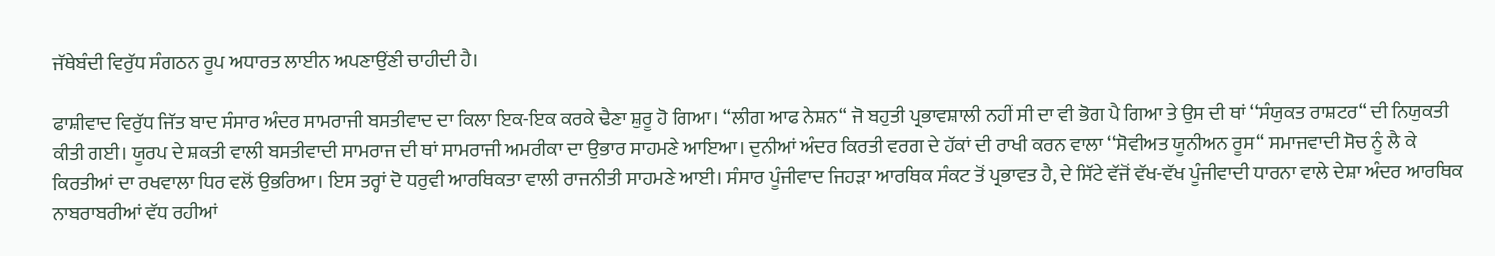ਜੱਥੇਬੰਦੀ ਵਿਰੁੱਧ ਸੰਗਠਨ ਰੂਪ ਅਧਾਰਤ ਲਾਈਨ ਅਪਣਾਉਂਣੀ ਚਾਹੀਦੀ ਹੈ।

ਫਾਸ਼ੀਵਾਦ ਵਿਰੁੱਧ ਜਿੱਤ ਬਾਦ ਸੰਸਾਰ ਅੰਦਰ ਸਾਮਰਾਜੀ ਬਸਤੀਵਾਦ ਦਾ ਕਿਲਾ ਇਕ-ਇਕ ਕਰਕੇ ਢੈਣਾ ਸ਼ੁਰੂ ਹੋ ਗਿਆ। ‘‘ਲੀਗ ਆਫ ਨੇਸ਼ਨ“ ਜੋ ਬਹੁਤੀ ਪ੍ਰਭਾਵਸ਼ਾਲੀ ਨਹੀਂ ਸੀ ਦਾ ਵੀ ਭੋਗ ਪੈ ਗਿਆ ਤੇ ਉਸ ਦੀ ਥਾਂ ‘‘ਸੰਯੁਕਤ ਰਾਸ਼ਟਰ“ ਦੀ ਨਿਯੁਕਤੀ ਕੀਤੀ ਗਈ। ਯੂਰਪ ਦੇ ਸ਼ਕਤੀ ਵਾਲੀ ਬਸਤੀਵਾਦੀ ਸਾਮਰਾਜ ਦੀ ਥਾਂ ਸਾਮਰਾਜੀ ਅਮਰੀਕਾ ਦਾ ਉਭਾਰ ਸਾਹਮਣੇ ਆਇਆ। ਦੁਨੀਆਂ ਅੰਦਰ ਕਿਰਤੀ ਵਰਗ ਦੇ ਹੱਕਾਂ ਦੀ ਰਾਖੀ ਕਰਨ ਵਾਲਾ ‘‘ਸੋਵੀਅਤ ਯੂਨੀਅਨ ਰੂਸ“ ਸਮਾਜਵਾਦੀ ਸੋਚ ਨੂੰ ਲੈ ਕੇ ਕਿਰਤੀਆਂ ਦਾ ਰਖਵਾਲਾ ਧਿਰ ਵਲੋਂ ਉਭਰਿਆ। ਇਸ ਤਰ੍ਹਾਂ ਦੋ ਧਰੁਵੀ ਆਰਥਿਕਤਾ ਵਾਲੀ ਰਾਜਨੀਤੀ ਸਾਹਮਣੇ ਆਈ। ਸੰਸਾਰ ਪੂੰਜੀਵਾਦ ਜਿਹੜਾ ਆਰਥਿਕ ਸੰਕਟ ਤੋਂ ਪ੍ਰਭਾਵਤ ਹੈ, ਦੇ ਸਿੱਟੇ ਵੱਜੋਂ ਵੱਖ-ਵੱਖ ਪੂੰਜੀਵਾਦੀ ਧਾਰਨਾ ਵਾਲੇ ਦੇਸ਼ਾ ਅੰਦਰ ਆਰਥਿਕ ਨਾਬਰਾਬਰੀਆਂ ਵੱਧ ਰਹੀਆਂ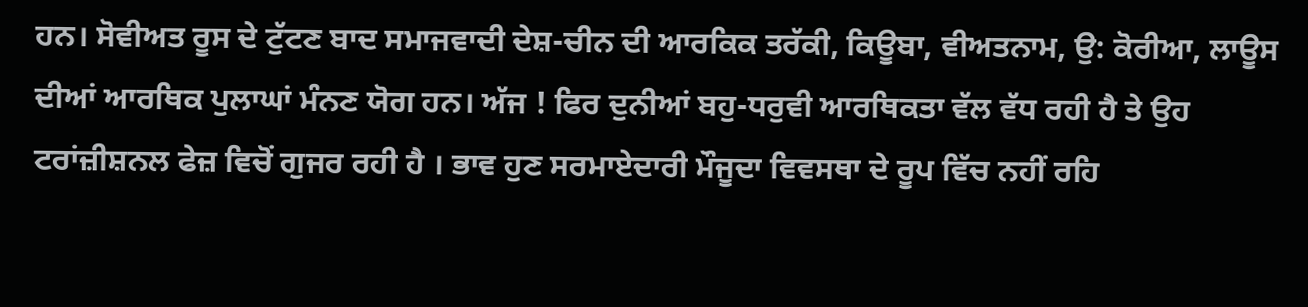ਹਨ। ਸੋਵੀਅਤ ਰੂਸ ਦੇ ਟੁੱਟਣ ਬਾਦ ਸਮਾਜਵਾਦੀ ਦੇਸ਼-ਚੀਨ ਦੀ ਆਰਕਿਕ ਤਰੱਕੀ, ਕਿਊਬਾ, ਵੀਅਤਨਾਮ, ਉ: ਕੋਰੀਆ, ਲਾਊਸ ਦੀਆਂ ਆਰਥਿਕ ਪੁਲਾਘਾਂ ਮੰਨਣ ਯੋਗ ਹਨ। ਅੱਜ ! ਫਿਰ ਦੁਨੀਆਂ ਬਹੁ-ਧਰੁਵੀ ਆਰਥਿਕਤਾ ਵੱਲ ਵੱਧ ਰਹੀ ਹੈ ਤੇ ਉਹ ਟਰਾਂਜ਼ੀਸ਼ਨਲ ਫੇਜ਼ ਵਿਚੋਂ ਗੁਜਰ ਰਹੀ ਹੈ । ਭਾਵ ਹੁਣ ਸਰਮਾਏਦਾਰੀ ਮੌਜੂਦਾ ਵਿਵਸਥਾ ਦੇ ਰੂਪ ਵਿੱਚ ਨਹੀਂ ਰਹਿ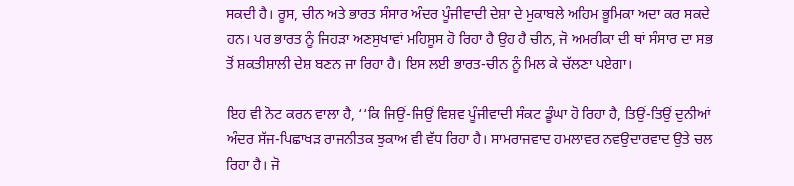ਸਕਦੀ ਹੈ। ਰੂਸ, ਚੀਨ ਅਤੇ ਭਾਰਤ ਸੰਸਾਰ ਅੰਦਰ ਪੂੰਜੀਵਾਦੀ ਦੇਸ਼ਾ ਦੇ ਮੁਕਾਬਲੇ ਅਹਿਮ ਭੂਮਿਕਾ ਅਦਾ ਕਰ ਸਕਦੇ ਹਨ। ਪਰ ਭਾਰਤ ਨੂੰ ਜਿਹੜਾ ਅਣਸੁਖਾਵਾਂ ਮਹਿਸੂਸ ਹੋ ਰਿਹਾ ਹੈ ਉਹ ਹੈ ਚੀਨ, ਜੋ ਅਮਰੀਕਾ ਦੀ ਥਾਂ ਸੰਸਾਰ ਦਾ ਸਭ ਤੋਂ ਸ਼ਕਤੀਸ਼ਾਲੀ ਦੇਸ਼ ਬਣਨ ਜਾ ਰਿਹਾ ਹੈ। ਇਸ ਲਈ ਭਾਰਤ-ਚੀਨ ਨੂੰ ਮਿਲ ਕੇ ਚੱਲਣਾ ਪਏਗਾ।

ਇਹ ਵੀ ਨੋਟ ਕਰਨ ਵਾਲਾ ਹੈ, ‘‘ਕਿ ਜਿਉਂ-ਜਿਉਂ ਵਿਸ਼ਵ ਪੂੰਜੀਵਾਦੀ ਸੰਕਟ ਡੂੰਘਾ ਹੋ ਰਿਹਾ ਹੈ, ਤਿਉਂ-ਤਿਉਂ ਦੁਨੀਆਂ ਅੰਦਰ ਸੱਜ-ਪਿਛਾਖੜ ਰਾਜਨੀਤਕ ਝੁਕਾਅ ਵੀ ਵੱਧ ਰਿਹਾ ਹੈ। ਸਾਮਰਾਜਵਾਦ ਹਮਲਾਵਰ ਨਵਉਦਾਰਵਾਦ ਉਤੇ ਚਲ ਰਿਹਾ ਹੈ। ਜੋ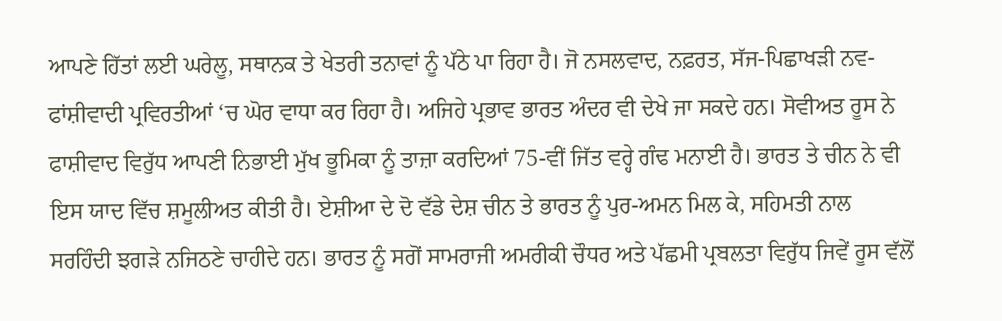ਆਪਣੇ ਹਿੱਤਾਂ ਲਈ ਘਰੇਲੂ, ਸਥਾਨਕ ਤੇ ਖੇਤਰੀ ਤਨਾਵਾਂ ਨੂੰ ਪੱਠੇ ਪਾ ਰਿਹਾ ਹੈ। ਜੋ ਨਸਲਵਾਦ, ਨਫ਼ਰਤ, ਸੱਜ-ਪਿਛਾਖੜੀ ਨਵ-ਫਾਂਸ਼ੀਵਾਦੀ ਪ੍ਰਵਿਰਤੀਆਂ ‘ਚ ਘੋਰ ਵਾਧਾ ਕਰ ਰਿਹਾ ਹੈ। ਅਜਿਹੇ ਪ੍ਰਭਾਵ ਭਾਰਤ ਅੰਦਰ ਵੀ ਦੇਖੇ ਜਾ ਸਕਦੇ ਹਨ। ਸੋਵੀਅਤ ਰੂਸ ਨੇ ਫਾਸ਼ੀਵਾਦ ਵਿਰੁੱਧ ਆਪਣੀ ਨਿਭਾਈ ਮੁੱਖ ਭੂਮਿਕਾ ਨੂੰ ਤਾਜ਼ਾ ਕਰਦਿਆਂ 75-ਵੀਂ ਜਿੱਤ ਵਰ੍ਹੇ ਗੰਢ ਮਨਾਈ ਹੈ। ਭਾਰਤ ਤੇ ਚੀਨ ਨੇ ਵੀ ਇਸ ਯਾਦ ਵਿੱਚ ਸ਼ਮੂਲੀਅਤ ਕੀਤੀ ਹੈ। ਏਸ਼ੀਆ ਦੇ ਦੋ ਵੱਡੇ ਦੇਸ਼ ਚੀਨ ਤੇ ਭਾਰਤ ਨੂੰ ਪੁਰ-ਅਮਨ ਮਿਲ ਕੇ, ਸਹਿਮਤੀ ਨਾਲ ਸਰਹਿੰਦੀ ਝਗੜੇ ਨਜਿਠਣੇ ਚਾਹੀਦੇ ਹਨ। ਭਾਰਤ ਨੂੰ ਸਗੋਂ ਸਾਮਰਾਜੀ ਅਮਰੀਕੀ ਚੌਧਰ ਅਤੇ ਪੱਛਮੀ ਪ੍ਰਬਲਤਾ ਵਿਰੁੱਧ ਜਿਵੇਂ ਰੂਸ ਵੱਲੋਂ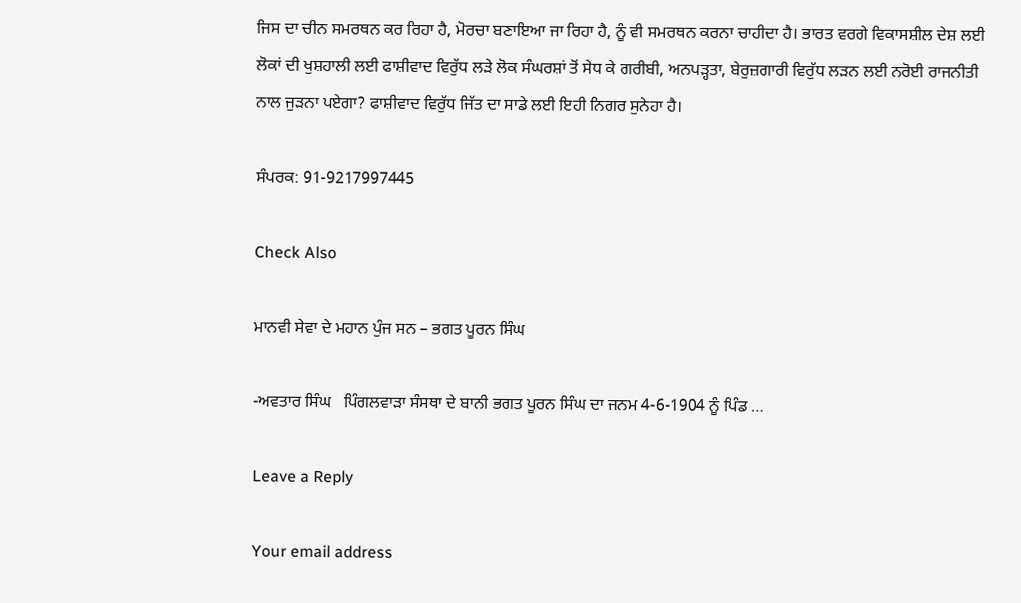ਜਿਸ ਦਾ ਚੀਨ ਸਮਰਥਨ ਕਰ ਰਿਹਾ ਹੈ, ਮੋਰਚਾ ਬਣਾਇਆ ਜਾ ਰਿਹਾ ਹੈ, ਨੂੰ ਵੀ ਸਮਰਥਨ ਕਰਨਾ ਚਾਹੀਦਾ ਹੈ। ਭਾਰਤ ਵਰਗੇ ਵਿਕਾਸਸ਼ੀਲ ਦੇਸ਼ ਲਈ ਲੋਕਾਂ ਦੀ ਖੁਸ਼ਹਾਲੀ ਲਈ ਫਾਸ਼ੀਵਾਦ ਵਿਰੁੱਧ ਲੜੇ ਲੋਕ ਸੰਘਰਸ਼ਾਂ ਤੋਂ ਸੇਧ ਕੇ ਗਰੀਬੀ, ਅਨਪੜ੍ਹਤਾ, ਬੇਰੁਜ਼ਗਾਰੀ ਵਿਰੁੱਧ ਲੜਨ ਲਈ ਨਰੋਈ ਰਾਜਨੀਤੀ ਨਾਲ ਜੁੜਨਾ ਪਏਗਾ? ਫਾਸ਼ੀਵਾਦ ਵਿਰੁੱਧ ਜਿੱਤ ਦਾ ਸਾਡੇ ਲਈ ਇਹੀ ਨਿਗਰ ਸੁਨੇਹਾ ਹੈ।

ਸੰਪਰਕ: 91-9217997445

Check Also

ਮਾਨਵੀ ਸੇਵਾ ਦੇ ਮਹਾਨ ਪੁੰਜ ਸਨ – ਭਗਤ ਪੂਰਨ ਸਿੰਘ

-ਅਵਤਾਰ ਸਿੰਘ   ਪਿੰਗਲਵਾੜਾ ਸੰਸਥਾ ਦੇ ਬਾਨੀ ਭਗਤ ਪੂਰਨ ਸਿੰਘ ਦਾ ਜਨਮ 4-6-1904 ਨੂੰ ਪਿੰਡ …

Leave a Reply

Your email address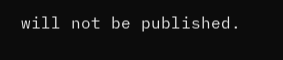will not be published.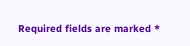Required fields are marked *